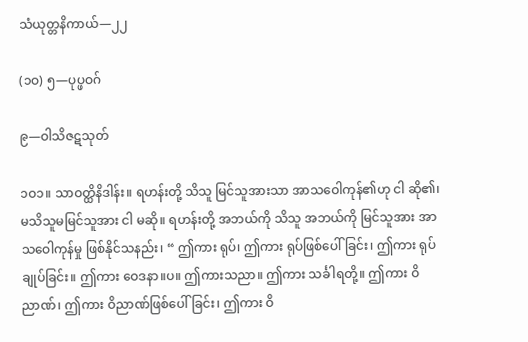သံယုတ္တနိကာယ်—၂၂

(၁ဝ) ၅—ပုပ္ဖဝဂ်

၉—ဝါသိဇဋသုတ်

၁ဝ၁။ သာဝတ္ထိနိဒါန်း။ ရဟန်းတို့ သိသူ မြင်သူအားသာ အာသဝေါကုန်၏ဟု ငါ ဆို၏၊ မသိသူမမြင်သူအား ငါ မဆို။ ရဟန်းတို့ အဘယ်ကို သိသူ အဘယ်ကို မြင်သူအား အာသဝေါကုန်မှု ဖြစ်နိုင်သနည်း၊ “ ဤကား ရုပ်၊ ဤကား ရုပ်ဖြစ်ပေါ်ခြင်း၊ ဤကား ရုပ်ချုပ်ခြင်း။ ဤကား ဝေဒနာ။ပ။ ဤကားသညာ။ ဤကား သင်္ခါရတို့။ ဤကား ဝိညာဏ်၊ ဤကား ဝိညာဏ်ဖြစ်ပေါ်ခြင်း၊ ဤကား ဝိ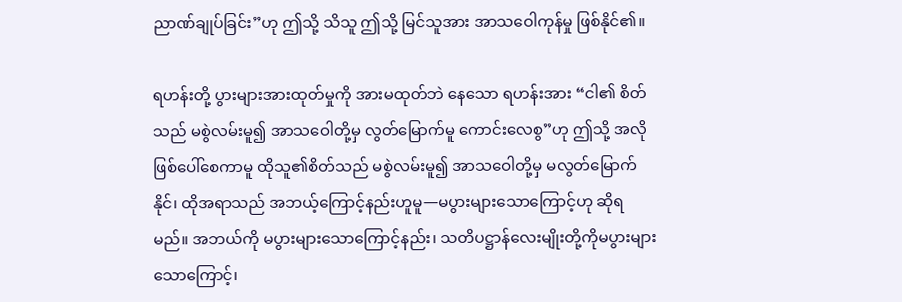ညာဏ်ချုပ်ခြင်း”ဟု ဤသို့ သိသူ ဤသို့ မြင်သူအား အာသဝေါကုန်မှု ဖြစ်နိုင်၏။

ရဟန်းတို့ ပွားများအားထုတ်မှုကို အားမထုတ်ဘဲ နေသော ရဟန်းအား “ငါ၏ စိတ်သည် မစွဲလမ်းမူ၍ အာသဝေါတို့မှ လွတ်မြောက်မူ ကောင်းလေစွ”ဟု ဤသို့ အလို ဖြစ်ပေါ်စေကာမူ ထိုသူ၏စိတ်သည် မစွဲလမ်းမူ၍ အာသဝေါတို့မှ မလွတ်မြောက်နိုင်၊ ထိုအရာသည် အဘယ့်ကြောင့်နည်းဟူမူ—မပွားများသောကြောင့်ဟု ဆိုရမည်။ အဘယ်ကို မပွားများသောကြောင့်နည်း၊ သတိပဋ္ဌာန်လေးမျိုးတို့ကိုမပွားများသောကြောင့်၊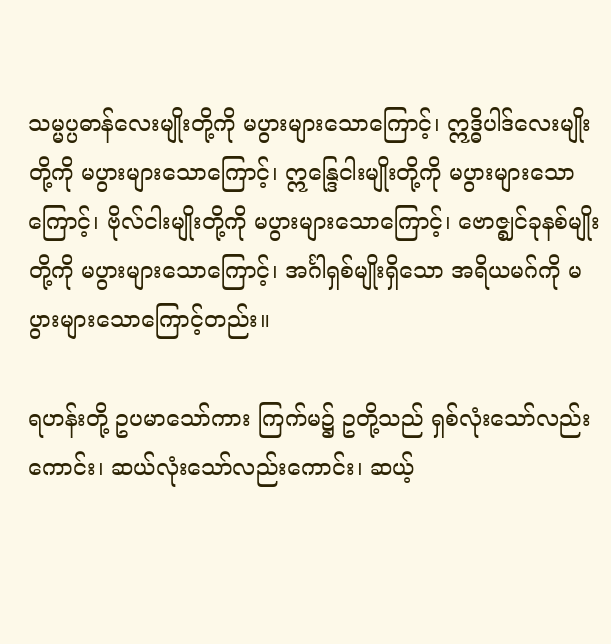သမ္မပ္ပဓာန်လေးမျိုးတို့ကို မပွားများသောကြောင့်၊ ဣဒ္ဓိပါဒ်လေးမျိုးတို့ကို မပွားများသောကြောင့်၊ ဣန္ဒြေငါးမျိုးတို့ကို မပွားများသောကြောင့်၊ ဗိုလ်ငါးမျိုးတို့ကို မပွားများသောကြောင့်၊ ဗောဇ္ဈင်ခုနစ်မျိုးတို့ကို မပွားများသောကြောင့်၊ အင်္ဂါရှစ်မျိုးရှိသော အရိယမဂ်ကို မပွားများသောကြောင့်တည်း။

ရဟန်းတို့ ဥပမာသော်ကား ကြက်မ၌ ဥတို့သည် ရှစ်လုံးသော်လည်းကောင်း၊ ဆယ်လုံးသော်လည်းကောင်း၊ ဆယ့်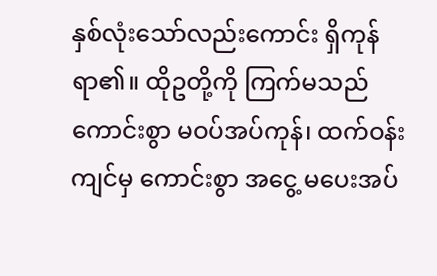နှစ်လုံးသော်လည်းကောင်း ရှိကုန်ရာ၏။ ထိုဥတို့ကို ကြက်မသည် ကောင်းစွာ မဝပ်အပ်ကုန်၊ ထက်ဝန်းကျင်မှ ကောင်းစွာ အငွေ့ မပေးအပ်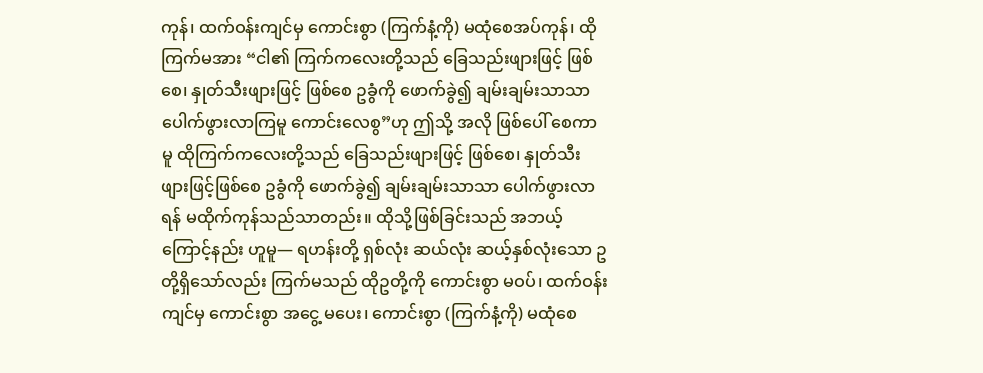ကုန်၊ ထက်ဝန်းကျင်မှ ကောင်းစွာ (ကြက်နံ့ကို) မထုံစေအပ်ကုန်၊ ထိုကြက်မအား “ငါ၏ ကြက်ကလေးတို့သည် ခြေသည်းဖျားဖြင့် ဖြစ်စေ၊ နှုတ်သီးဖျားဖြင့် ဖြစ်စေ ဥခွံကို ဖောက်ခွဲ၍ ချမ်းချမ်းသာသာ ပေါက်ဖွားလာကြမူ ကောင်းလေစွ”ဟု ဤသို့ အလို ဖြစ်ပေါ် စေကာမူ ထိုကြက်ကလေးတို့သည် ခြေသည်းဖျားဖြင့် ဖြစ်စေ၊ နှုတ်သီးဖျားဖြင့်ဖြစ်စေ ဥခွံကို ဖောက်ခွဲ၍ ချမ်းချမ်းသာသာ ပေါက်ဖွားလာရန် မထိုက်ကုန်သည်သာတည်း။ ထိုသို့ဖြစ်ခြင်းသည် အဘယ့်ကြောင့်နည်း ဟူမူ— ရဟန်းတို့ ရှစ်လုံး ဆယ်လုံး ဆယ့်နှစ်လုံးသော ဥတို့ရှိသော်လည်း ကြက်မသည် ထိုဥတို့ကို ကောင်းစွာ မဝပ်၊ ထက်ဝန်းကျင်မှ ကောင်းစွာ အငွေ့ မပေး၊ ကောင်းစွာ (ကြက်နံ့ကို) မထုံစေ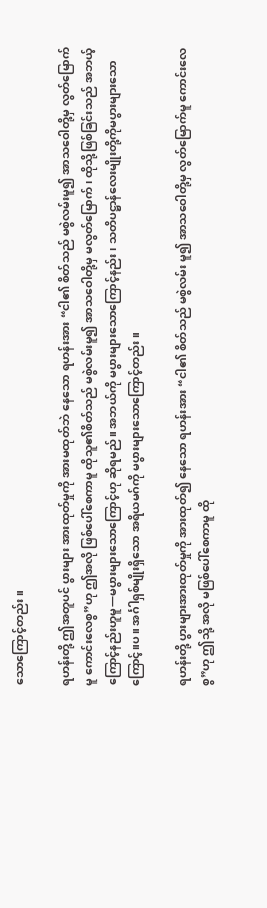သောကြောင့်တည်း။

ရဟန်းတို့ ဤအတူပင် ပွားများ အားထုတ်မှုကို အားမထုတ်ဘဲ နေသော ရဟန်းအား “ငါ၏ စိတ်သည် မစွဲလမ်းမူ၍ အာသဝေါတို့မှ လွတ်မြောက်မူ ကောင်းလေစွ”ဟု ဤအလို ဖြစ်ပေါ်စေကာမူ ထိုသူ၏စိတ်သည် မစွဲလမ်းမူ၍ အာသဝေါတို့မှ မလွတ်မြောက်၊ ထိုသို့ဖြစ်ခြင်းသည် အဘယ့်ကြောင့်နည်းဟူမူ—မပွားများသောကြောင့်ဟု ဆိုရမည်။ အဘယ်ကို မပွားများသောကြောင့်နည်း၊ သတိပဋ္ဌာန်လေးမျိုးတို့ကိုမပွားများသောကြောင့်။ပ။ အင်္ဂါရှစ်မျိုးရှိသော အရိယမဂ်ကို မပွားများသောကြောင့်တည်း။

ရဟန်းတို့ ပွားများအားထုတ်မှုကို အားထုတ်၍ နေသော ရဟန်းအား “ငါ၏ စိတ်သည် မစွဲလမ်း မူ၍ အာသဝေါတို့မှ လွတ်မြောက်မူ ကောင်းလေစွ”ဟု ဤသို့ အလို မဖြစ်ပေါ်စေကာမူ ထို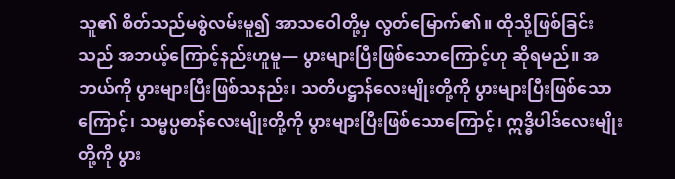သူ၏ စိတ်သည်မစွဲလမ်းမူ၍ အာသဝေါတို့မှ လွတ်မြောက်၏။ ထိုသို့ဖြစ်ခြင်းသည် အဘယ့်ကြောင့်နည်းဟူမူ— ပွားများပြီးဖြစ်သောကြောင့်ဟု ဆိုရမည်။ အဘယ်ကို ပွားများပြီးဖြစ်သနည်း၊ သတိပဋ္ဌာန်လေးမျိုးတို့ကို ပွားများပြီးဖြစ်သောကြောင့်၊ သမ္မပ္ပဓာန်လေးမျိုးတို့ကို ပွားများပြီးဖြစ်သောကြောင့်၊ ဣဒ္ဓိပါဒ်လေးမျိုးတို့ကို ပွား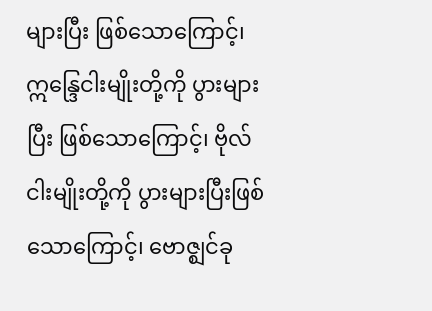များပြီး ဖြစ်သောကြောင့်၊ ဣန္ဒြေငါးမျိုးတို့ကို ပွားများပြီး ဖြစ်သောကြောင့်၊ ဗိုလ်ငါးမျိုးတို့ကို ပွားများပြီးဖြစ်သောကြောင့်၊ ဗောဇ္ဈင်ခု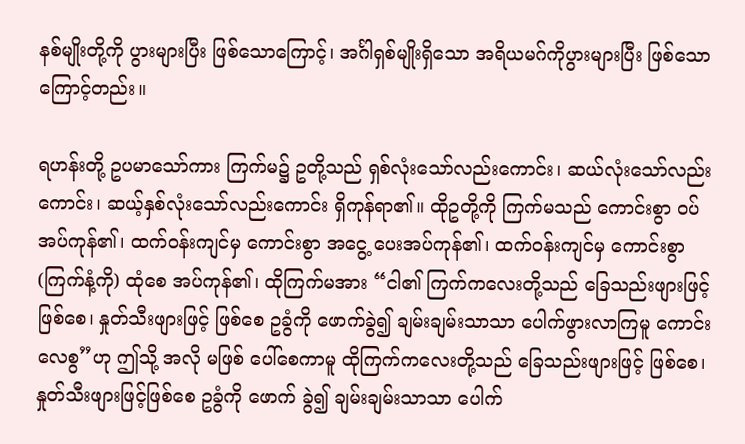နစ်မျိုးတို့ကို ပွားများပြီး ဖြစ်သောကြောင့်၊ အင်္ဂါရှစ်မျိုးရှိသော အရိယမဂ်ကိုပွားများပြီး ဖြစ်သောကြောင့်တည်း။

ရဟန်းတို့ ဥပမာသော်ကား ကြက်မ၌ ဥတို့သည် ရှစ်လုံးသော်လည်းကောင်း၊ ဆယ်လုံးသော်လည်းကောင်း၊ ဆယ့်နှစ်လုံးသော်လည်းကောင်း ရှိကုန်ရာ၏။ ထိုဥတို့ကို ကြက်မသည် ကောင်းစွာ ဝပ်အပ်ကုန်၏၊ ထက်ဝန်းကျင်မှ ကောင်းစွာ အငွေ့ ပေးအပ်ကုန်၏၊ ထက်ဝန်းကျင်မှ ကောင်းစွာ (ကြက်နံ့ကို) ထုံစေ အပ်ကုန်၏၊ ထိုကြက်မအား “ငါ၏ ကြက်ကလေးတို့သည် ခြေသည်းဖျားဖြင့် ဖြစ်စေ၊ နှုတ်သီးဖျားဖြင့် ဖြစ်စေ ဥခွံကို ဖောက်ခွဲ၍ ချမ်းချမ်းသာသာ ပေါက်ဖွားလာကြမူ ကောင်းလေစွ”ဟု ဤသို့ အလို မဖြစ် ပေါ်စေကာမူ ထိုကြက်ကလေးတို့သည် ခြေသည်းဖျားဖြင့် ဖြစ်စေ၊ နှုတ်သီးဖျားဖြင့်ဖြစ်စေ ဥခွံကို ဖောက် ခွဲ၍ ချမ်းချမ်းသာသာ ပေါက်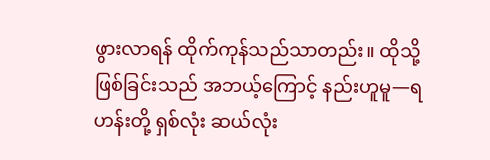ဖွားလာရန် ထိုက်ကုန်သည်သာတည်း။ ထိုသို့ဖြစ်ခြင်းသည် အဘယ့်ကြောင့် နည်းဟူမူ—ရဟန်းတို့ ရှစ်လုံး ဆယ်လုံး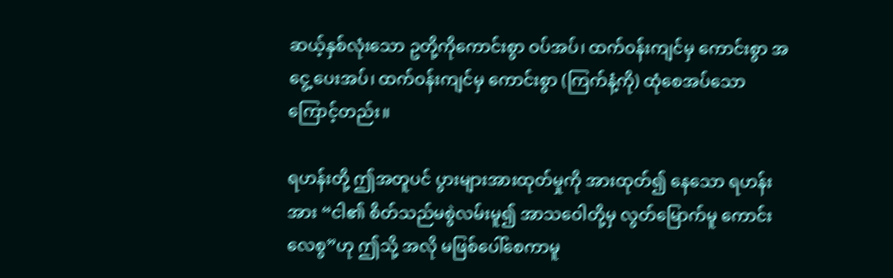ဆယ့်နှစ်လုံးသော ဥတို့ကိုကောင်းစွာ ဝပ်အပ်၊ ထက်ဝန်းကျင်မှ ကောင်းစွာ အငွေ့ ပေးအပ်၊ ထက်ဝန်းကျင်မှ ကောင်းစွာ (ကြက်နံ့ကို) ထုံစေအပ်သောကြောင့်တည်း။

ရဟန်းတို့ ဤအတူပင် ပွားများအားထုတ်မှုကို အားထုတ်၍ နေသော ရဟန်းအား “ငါ၏ စိတ်သည်မစွဲလမ်းမူ၍ အာသဝေါတို့မှ လွတ်မြောက်မူ ကောင်းလေစွ”ဟု ဤသို့ အလို မဖြစ်ပေါ်စေကာမူ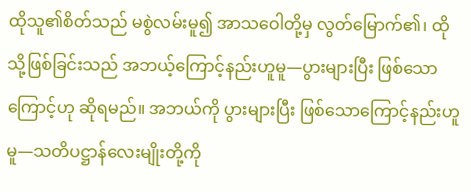ထိုသူ၏စိတ်သည် မစွဲလမ်းမူ၍ အာသဝေါတို့မှ လွတ်မြောက်၏၊ ထိုသို့ဖြစ်ခြင်းသည် အဘယ့်ကြောင့်နည်းဟူမူ—ပွားများပြီး ဖြစ်သောကြောင့်ဟု ဆိုရမည်။ အဘယ်ကို ပွားများပြီး ဖြစ်သောကြောင့်နည်းဟူမူ—သတိပဋ္ဌာန်လေးမျိုးတို့ကို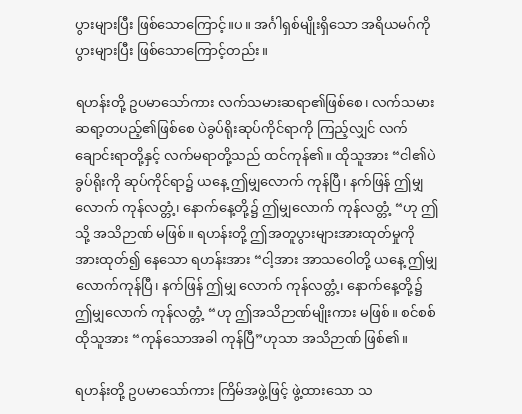ပွားများပြီး ဖြစ်သောကြောင့်။ပ။ အင်္ဂါရှစ်မျိုးရှိသော အရိယမဂ်ကို ပွားများပြီး ဖြစ်သောကြောင့်တည်း။

ရဟန်းတို့ ဥပမာသော်ကား လက်သမားဆရာ၏ဖြစ်စေ၊ လက်သမားဆရာ့တပည့်၏ဖြစ်စေ ပဲခွပ်ရိုးဆုပ်ကိုင်ရာကို ကြည့်လျှင် လက်ချောင်းရာတို့နှင့် လက်မရာတို့သည် ထင်ကုန်၏။ ထိုသူအား “ငါ၏ပဲခွပ်ရိုးကို ဆုပ်ကိုင်ရာ၌ ယနေ့ ဤမျှလောက် ကုန်ပြီ၊ နက်ဖြန် ဤမျှလောက် ကုန်လတ္တံ့၊ နောက်နေ့တို့၌ ဤမျှလောက် ကုန်လတ္တံ့ “ဟု ဤသို့ အသိဉာဏ် မဖြစ်။ ရဟန်းတို့ ဤအတူပွားများအားထုတ်မှုကို အားထုတ်၍ နေသော ရဟန်းအား “ငါ့အား အာသဝေါတို့ ယနေ့ ဤမျှလောက်ကုန်ပြီ၊ နက်ဖြန် ဤမျှ လောက် ကုန်လတ္တံ့၊ နောက်နေ့တို့၌ ဤမျှလောက် ကုန်လတ္တံ့ “ဟု ဤအသိဉာဏ်မျိုးကား မဖြစ်။ စင်စစ် ထိုသူအား “ကုန်သောအခါ ကုန်ပြီ”ဟုသာ အသိဉာဏ် ဖြစ်၏။

ရဟန်းတို့ ဥပမာသော်ကား ကြိမ်အဖွဲ့ဖြင့် ဖွဲ့ထားသော သ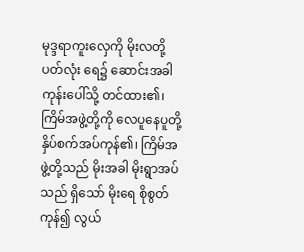မုဒ္ဒရာကူးလှေကို မိုးလတို့ပတ်လုံး ရေ၌ ဆောင်းအခါ ကုန်းပေါ်သို့ တင်ထား၏၊ ကြိမ်အဖွဲ့တို့ကို လေပူနေပူတို့နှိပ်စက်အပ်ကုန်၏၊ ကြိမ်အဖွဲ့တို့သည် မိုးအခါ မိုးရွာအပ်သည် ရှိသော် မိုးရေ စိုစွတ်ကုန်၍ လွယ်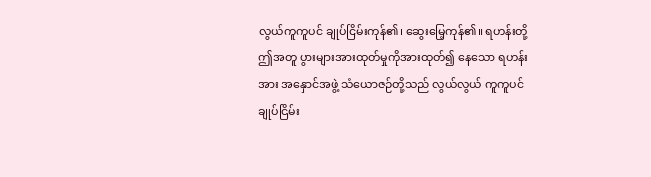လွယ်ကူကူပင် ချုပ်ငြိမ်းကုန်၏၊ ဆွေးမြေ့ကုန်၏။ ရဟန်းတို့ ဤအတူ ပွားများအားထုတ်မှုကိုအားထုတ်၍ နေသော ရဟန်းအား အနှောင်အဖွဲ့ သံယောဇဉ်တို့သည် လွယ်လွယ် ကူကူပင်ချုပ်ငြိမ်း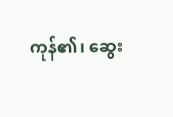ကုန်၏၊ ဆွေး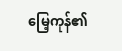မြေ့ကုန်၏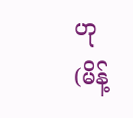ဟု (မိန့်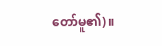တော်မူ၏)။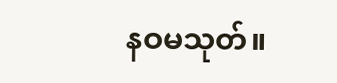နဝမသုတ်။